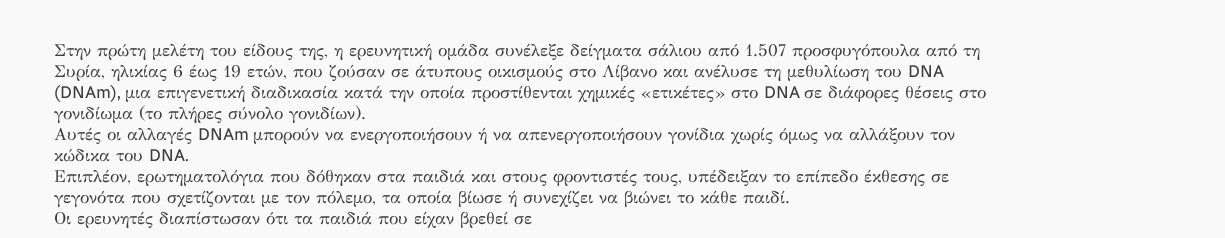Στην πρώτη μελέτη του είδους της, η ερευνητική ομάδα συνέλεξε δείγματα σάλιου από 1.507 προσφυγόπουλα από τη Συρία, ηλικίας 6 έως 19 ετών, που ζούσαν σε άτυπους οικισμούς στο Λίβανο και ανέλυσε τη μεθυλίωση του DNA (DNAm), μια επιγενετική διαδικασία κατά την οποία προστίθενται χημικές «ετικέτες» στο DNA σε διάφορες θέσεις στο γονιδίωμα (το πλήρες σύνολο γονιδίων).
Αυτές οι αλλαγές DNAm μπορούν να ενεργοποιήσουν ή να απενεργοποιήσουν γονίδια χωρίς όμως να αλλάξουν τον κώδικα του DNA.
Επιπλέον, ερωτηματολόγια που δόθηκαν στα παιδιά και στους φροντιστές τους, υπέδειξαν το επίπεδο έκθεσης σε γεγονότα που σχετίζονται με τον πόλεμο, τα οποία βίωσε ή συνεχίζει να βιώνει το κάθε παιδί.
Οι ερευνητές διαπίστωσαν ότι τα παιδιά που είχαν βρεθεί σε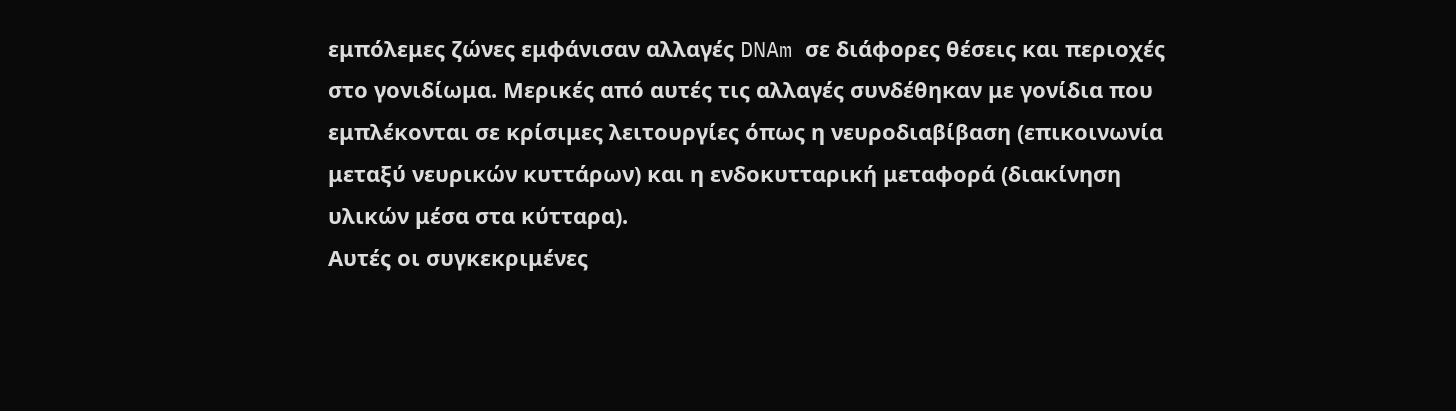εμπόλεμες ζώνες εμφάνισαν αλλαγές DNAm σε διάφορες θέσεις και περιοχές στο γονιδίωμα. Μερικές από αυτές τις αλλαγές συνδέθηκαν με γονίδια που εμπλέκονται σε κρίσιμες λειτουργίες όπως η νευροδιαβίβαση (επικοινωνία μεταξύ νευρικών κυττάρων) και η ενδοκυτταρική μεταφορά (διακίνηση υλικών μέσα στα κύτταρα).
Αυτές οι συγκεκριμένες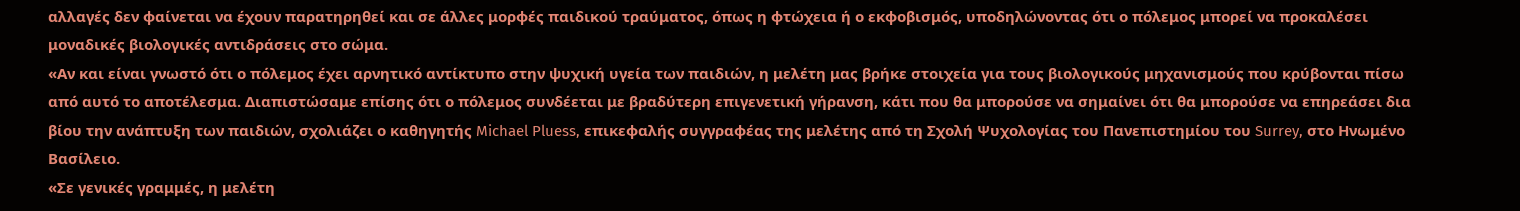αλλαγές δεν φαίνεται να έχουν παρατηρηθεί και σε άλλες μορφές παιδικού τραύματος, όπως η φτώχεια ή ο εκφοβισμός, υποδηλώνοντας ότι ο πόλεμος μπορεί να προκαλέσει μοναδικές βιολογικές αντιδράσεις στο σώμα.
«Αν και είναι γνωστό ότι ο πόλεμος έχει αρνητικό αντίκτυπο στην ψυχική υγεία των παιδιών, η μελέτη μας βρήκε στοιχεία για τους βιολογικούς μηχανισμούς που κρύβονται πίσω από αυτό το αποτέλεσμα. Διαπιστώσαμε επίσης ότι ο πόλεμος συνδέεται με βραδύτερη επιγενετική γήρανση, κάτι που θα μπορούσε να σημαίνει ότι θα μπορούσε να επηρεάσει δια βίου την ανάπτυξη των παιδιών, σχολιάζει ο καθηγητής Michael Pluess, επικεφαλής συγγραφέας της μελέτης από τη Σχολή Ψυχολογίας του Πανεπιστημίου του Surrey, στο Ηνωμένο Βασίλειο.
«Σε γενικές γραμμές, η μελέτη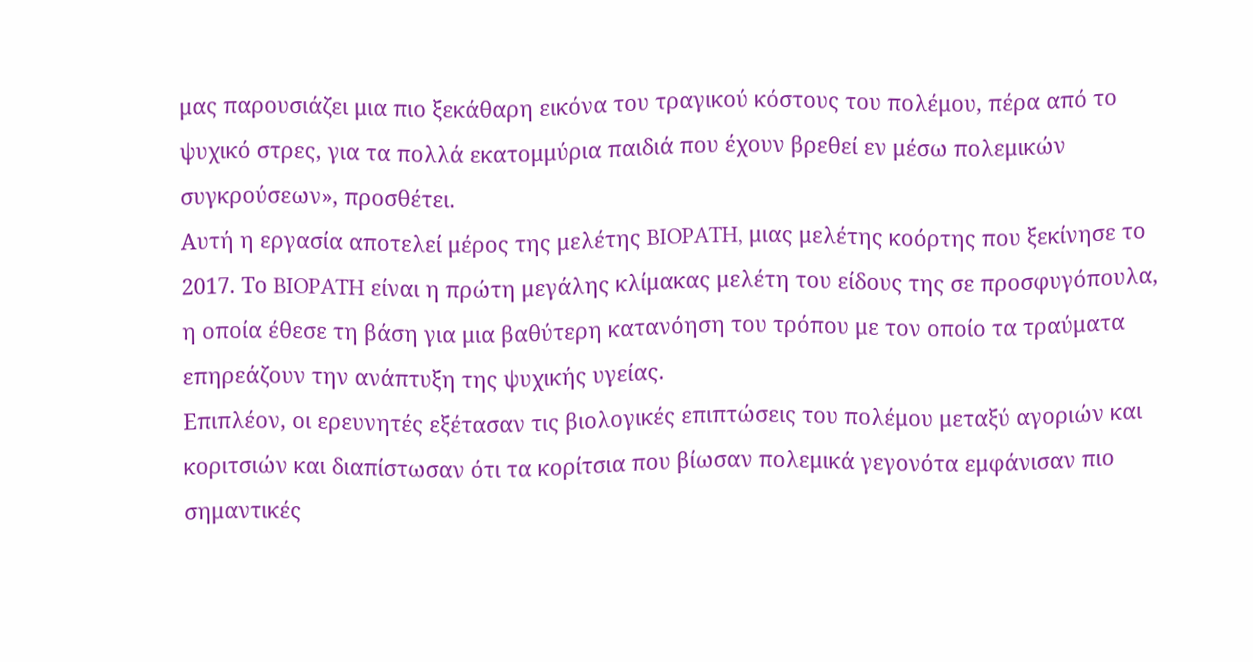μας παρουσιάζει μια πιο ξεκάθαρη εικόνα του τραγικού κόστους του πολέμου, πέρα από το ψυχικό στρες, για τα πολλά εκατομμύρια παιδιά που έχουν βρεθεί εν μέσω πολεμικών συγκρούσεων», προσθέτει.
Αυτή η εργασία αποτελεί μέρος της μελέτης BIOPATH, μιας μελέτης κοόρτης που ξεκίνησε το 2017. Το BIOPATH είναι η πρώτη μεγάλης κλίμακας μελέτη του είδους της σε προσφυγόπουλα, η οποία έθεσε τη βάση για μια βαθύτερη κατανόηση του τρόπου με τον οποίο τα τραύματα επηρεάζουν την ανάπτυξη της ψυχικής υγείας.
Επιπλέον, οι ερευνητές εξέτασαν τις βιολογικές επιπτώσεις του πολέμου μεταξύ αγοριών και κοριτσιών και διαπίστωσαν ότι τα κορίτσια που βίωσαν πολεμικά γεγονότα εμφάνισαν πιο σημαντικές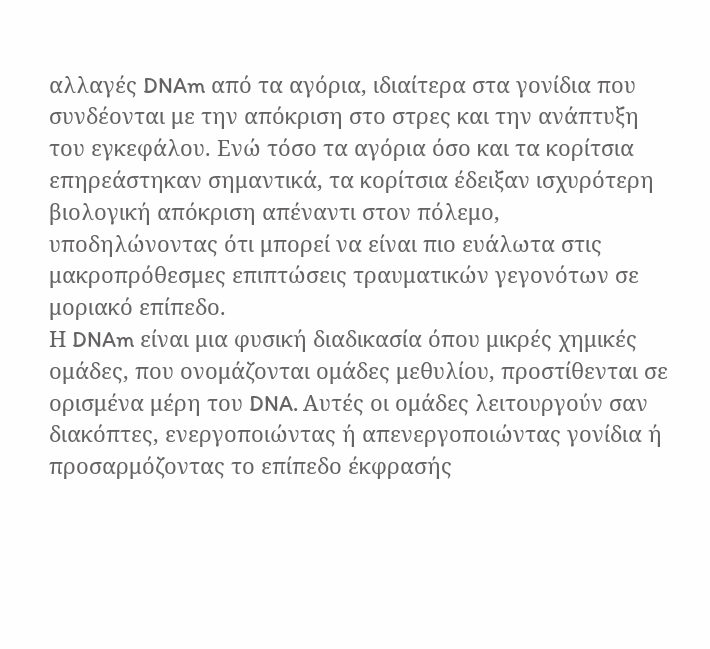αλλαγές DNAm από τα αγόρια, ιδιαίτερα στα γονίδια που συνδέονται με την απόκριση στο στρες και την ανάπτυξη του εγκεφάλου. Ενώ τόσο τα αγόρια όσο και τα κορίτσια επηρεάστηκαν σημαντικά, τα κορίτσια έδειξαν ισχυρότερη βιολογική απόκριση απέναντι στον πόλεμο, υποδηλώνοντας ότι μπορεί να είναι πιο ευάλωτα στις μακροπρόθεσμες επιπτώσεις τραυματικών γεγονότων σε μοριακό επίπεδο.
Η DNAm είναι μια φυσική διαδικασία όπου μικρές χημικές ομάδες, που ονομάζονται ομάδες μεθυλίου, προστίθενται σε ορισμένα μέρη του DNA. Αυτές οι ομάδες λειτουργούν σαν διακόπτες, ενεργοποιώντας ή απενεργοποιώντας γονίδια ή προσαρμόζοντας το επίπεδο έκφρασής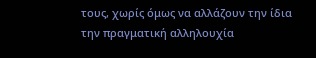τους, χωρίς όμως να αλλάζουν την ίδια την πραγματική αλληλουχία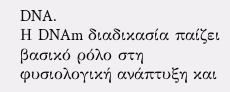DNA.
Η DNAm διαδικασία παίζει βασικό ρόλο στη φυσιολογική ανάπτυξη και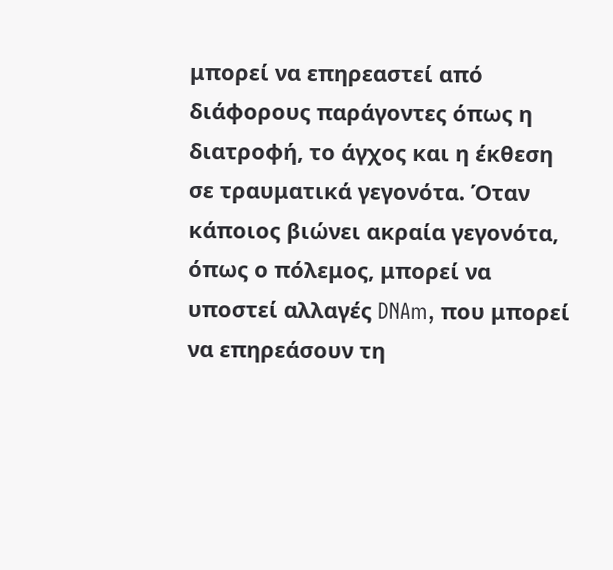μπορεί να επηρεαστεί από διάφορους παράγοντες όπως η διατροφή, το άγχος και η έκθεση σε τραυματικά γεγονότα. Όταν κάποιος βιώνει ακραία γεγονότα, όπως ο πόλεμος, μπορεί να υποστεί αλλαγές DNAm, που μπορεί να επηρεάσουν τη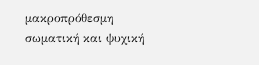μακροπρόθεσμη σωματική και ψυχική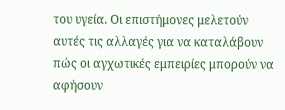του υγεία. Οι επιστήμονες μελετούν αυτές τις αλλαγές για να καταλάβουν πώς οι αγχωτικές εμπειρίες μπορούν να αφήσουν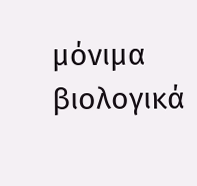μόνιμα βιολογικά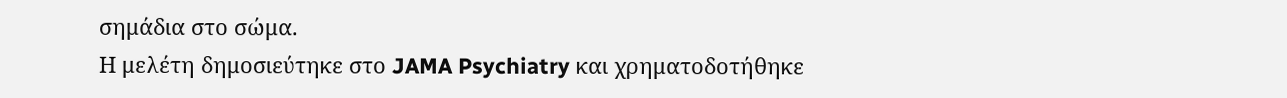σημάδια στο σώμα.
Η μελέτη δημοσιεύτηκε στο JAMA Psychiatry και χρηματοδοτήθηκε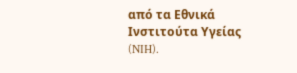από τα Εθνικά Ινστιτούτα Υγείας (NIH).